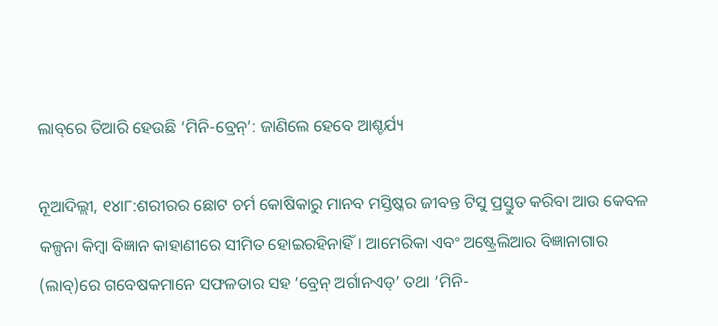ଲାବ୍‌ରେ ତିଆରି ହେଉଛି ‘ମିନି-ବ୍ରେନ୍‌’: ଜାଣିଲେ ହେବେ ଆଶ୍ଚର୍ଯ୍ୟ

ନୂଆଦିଲ୍ଲୀ, ୧୪ା୮:ଶରୀରର ଛୋଟ ଚର୍ମ କୋଷିକାରୁ ମାନବ ମସ୍ତିଷ୍କର ଜୀବନ୍ତ ଟିସୁ ପ୍ରସ୍ତୁତ କରିବା ଆଉ କେବଳ କଳ୍ପନା କିମ୍ବା ବିଜ୍ଞାନ କାହାଣୀରେ ସୀମିତ ହୋଇରହିନାହିଁ। ଆମେରିକା ଏବଂ ଅଷ୍ଟ୍ରେଲିଆର ବିଜ୍ଞାନାଗାର (ଲାବ୍‌)ରେ ଗବେଷକମାନେ ସଫଳତାର ସହ ‘ବ୍ରେନ୍‌ ଅର୍ଗାନଏଡ୍‌’ ତଥା ‘ମିନି-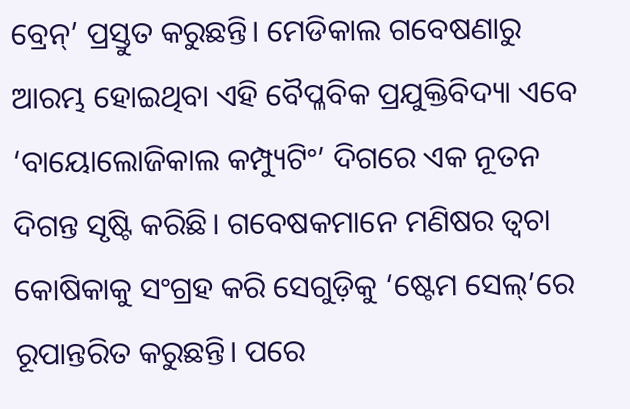ବ୍ରେନ୍‌’ ପ୍ରସ୍ତୁତ କରୁଛନ୍ତି। ମେଡିକାଲ ଗବେଷଣାରୁ ଆରମ୍ଭ ହୋଇଥିବା ଏହି ବୈପ୍ଳବିକ ପ୍ରଯୁକ୍ତିବିଦ୍ୟା ଏବେ ‘ବାୟୋଲୋଜିକାଲ କମ୍ପ୍ୟୁଟିଂ’ ଦିଗରେ ଏକ ନୂତନ ଦିଗନ୍ତ ସୃଷ୍ଟି କରିଛି। ଗବେଷକମାନେ ମଣିଷର ତ୍ୱଚା କୋଷିକାକୁ ସଂଗ୍ରହ କରି ସେଗୁଡ଼ିକୁ ‘ଷ୍ଟେମ ସେଲ୍‌’ରେ ରୂପାନ୍ତରିତ କରୁଛନ୍ତି। ପରେ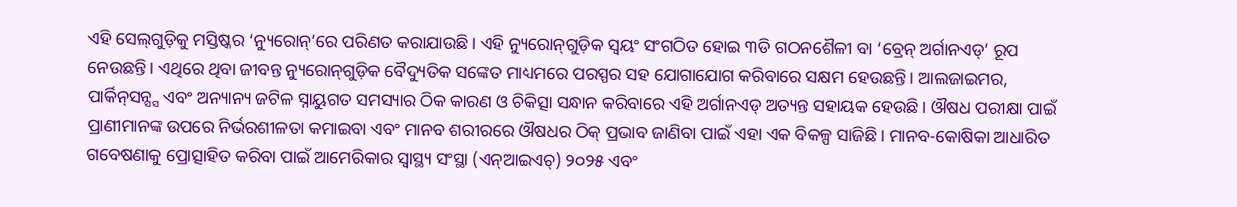ଏହି ସେଲ୍‌ଗୁଡ଼ିକୁ ମସ୍ତିଷ୍କର ‘ନ୍ୟୁରୋନ୍‌’ରେ ପରିଣତ କରାଯାଉଛି। ଏହି ନ୍ୟୁରୋନ୍‌ଗୁଡ଼ିକ ସ୍ବୟଂ ସଂଗଠିତ ହୋଇ ୩ଡି ଗଠନଶୈଳୀ ବା ‘ବ୍ରେନ୍‌ ଅର୍ଗାନଏଡ୍‌’ ରୂପ ନେଉଛନ୍ତି। ଏଥିରେ ଥିବା ଜୀବନ୍ତ ନ୍ୟୁରୋନ୍‌ଗୁଡ଼ିକ ବୈଦ୍ୟୁତିକ ସଙ୍କେତ ମାଧ୍ୟମରେ ପରସ୍ପର ସହ ଯୋଗାଯୋଗ କରିବାରେ ସକ୍ଷମ ହେଉଛନ୍ତି। ଆଲଜାଇମର, ପାର୍କିନ୍‌ସନ୍ସ୍ସ ଏବଂ ଅନ୍ୟାନ୍ୟ ଜଟିଳ ସ୍ନାୟୁଗତ ସମସ୍ୟାର ଠିକ କାରଣ ଓ ଚିକିତ୍ସା ସନ୍ଧାନ କରିବାରେ ଏହି ଅର୍ଗାନଏଡ୍‌ ଅତ୍ୟନ୍ତ ସହାୟକ ହେଉଛି। ଔଷଧ ପରୀକ୍ଷା ପାଇଁ ପ୍ରାଣୀମାନଙ୍କ ଉପରେ ନିର୍ଭରଶୀଳତା କମାଇବା ଏବଂ ମାନବ ଶରୀରରେ ଔଷଧର ଠିକ୍‌ ପ୍ରଭାବ ଜାଣିବା ପାଇଁ ଏହା ଏକ ବିକଳ୍ପ ସାଜିଛି। ମାନବ-କୋଷିକା ଆଧାରିତ ଗବେଷଣାକୁ ପ୍ରୋତ୍ସାହିତ କରିବା ପାଇଁ ଆମେରିକାର ସ୍ବାସ୍ଥ୍ୟ ସଂସ୍ଥା (ଏନ୍‌ଆଇଏଚ୍‌) ୨୦୨୫ ଏବଂ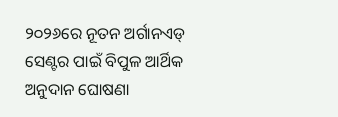୨୦୨୬ରେ ନୂତନ ଅର୍ଗାନଏଡ୍‌ ସେଣ୍ଟର ପାଇଁ ବିପୁଳ ଆର୍ଥିକ ଅନୁଦାନ ଘୋଷଣା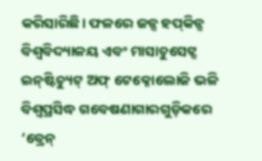କରିସାରିଛି। ଫଳରେ ଜନ୍ସ ହପ୍‌କିନ୍ସ ବିଶ୍ୱବିଦ୍ୟାଳୟ ଏବଂ ମାସାଚୁସେଟ୍ସ ଇନ୍‌ଷ୍ଟିଚ୍ୟୁଟ୍‌ ଅଫ୍‌ ଟେକ୍ନୋଲୋଜି ଭଳି ବିଶ୍ୱପ୍ରସିଦ୍ଧ ଗବେଷଣାଗାରଗୁଡ଼ିକରେ ‘ବ୍ରେନ୍‌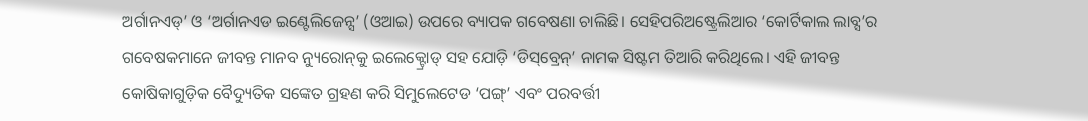ଅର୍ଗାନଏଡ୍‌’ ଓ ‘ଅର୍ଗାନଏଡ ଇଣ୍ଟେଲିଜେନ୍ସ’ (ଓଆଇ) ଉପରେ ବ୍ୟାପକ ଗବେଷଣା ଚାଲିଛି। ସେହିପରିଅଷ୍ଟ୍ରେଲିଆର ‘କୋର୍ଟିକାଲ ଲାବ୍ସ’ର ଗବେଷକମାନେ ଜୀବନ୍ତ ମାନବ ନ୍ୟୁରୋନ୍‌କୁ ଇଲେକ୍ଟ୍ରୋଡ୍‌ ସହ ଯୋଡ଼ି ‘ଡିସ୍‌ବ୍ରେନ୍‌’ ନାମକ ସିଷ୍ଟମ ତିଆରି କରିଥିଲେ। ଏହି ଜୀବନ୍ତ କୋଷିକାଗୁଡ଼ିକ ବୈଦ୍ୟୁତିକ ସଙ୍କେତ ଗ୍ରହଣ କରି ସିମୁଲେଟେଡ ‘ପଙ୍ଗ୍‌’ ଏବଂ ପରବର୍ତ୍ତୀ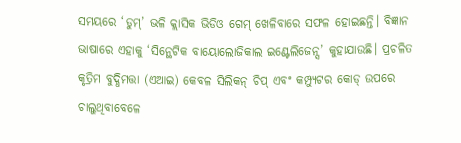ସମୟରେ ‘ଡୁମ୍‌’ ଭଳି କ୍ଲାସିକ ଭିଡିଓ ଗେମ୍‌ ଖେଳିବାରେ ସଫଳ ହୋଇଛନ୍ତି। ବିଜ୍ଞାନ ଭାଷାରେ ଏହାକୁ ‘ସିନ୍ଥେଟିକ ବାୟୋଲୋଜିକାଲ ଇଣ୍ଟେଲିଜେନ୍ସ’ କୁହାଯାଉଛି। ପ୍ରଚଳିତ କୃତ୍ରିମ ବୁଦ୍ଧିମତ୍ତା (ଏଆଇ) କେବଳ ସିଲିକନ୍‌ ଚିପ୍‌ ଏବଂ କମ୍ପ୍ୟୁଟର କୋଡ୍‌ ଉପରେ ଚାଲୁଥିବାବେଳେ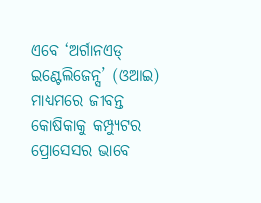ଏବେ ‘ଅର୍ଗାନଏଡ୍‌ ଇଣ୍ଟେଲିଜେନ୍ସ’ (ଓଆଇ) ମାଧ୍ୟମରେ ଜୀବନ୍ତ କୋଷିକାକୁ କମ୍ପ୍ୟୁଟର ପ୍ରୋସେସର ଭାବେ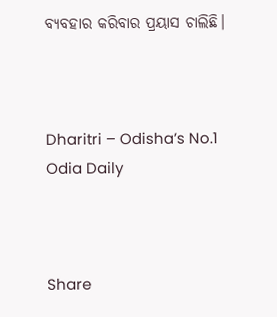ବ୍ୟବହାର କରିବାର ପ୍ରୟାସ ଚାଲିଛି।



Dharitri – Odisha’s No.1 Odia Daily



Share